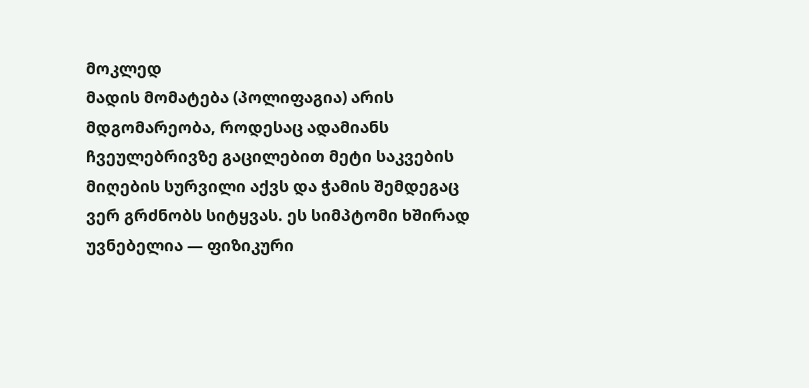მოკლედ
მადის მომატება (პოლიფაგია) არის მდგომარეობა, როდესაც ადამიანს ჩვეულებრივზე გაცილებით მეტი საკვების მიღების სურვილი აქვს და ჭამის შემდეგაც ვერ გრძნობს სიტყვას. ეს სიმპტომი ხშირად უვნებელია — ფიზიკური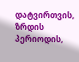დატვირთვის, ზრდის პერიოდის,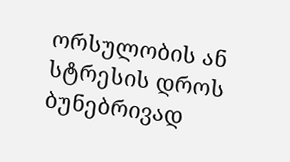ორსულობის ან სტრესის დროს ბუნებრივად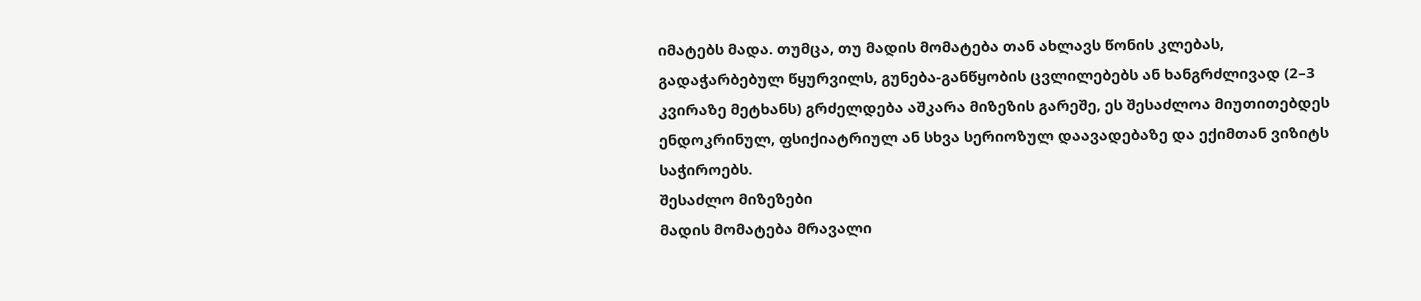იმატებს მადა. თუმცა, თუ მადის მომატება თან ახლავს წონის კლებას, გადაჭარბებულ წყურვილს, გუნება-განწყობის ცვლილებებს ან ხანგრძლივად (2–3 კვირაზე მეტხანს) გრძელდება აშკარა მიზეზის გარეშე, ეს შესაძლოა მიუთითებდეს ენდოკრინულ, ფსიქიატრიულ ან სხვა სერიოზულ დაავადებაზე და ექიმთან ვიზიტს საჭიროებს.
შესაძლო მიზეზები
მადის მომატება მრავალი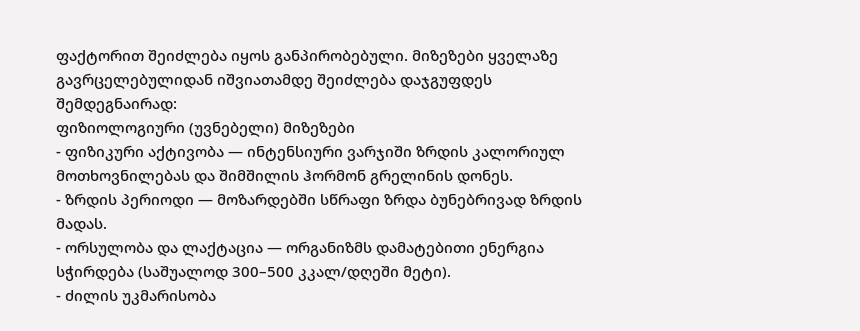ფაქტორით შეიძლება იყოს განპირობებული. მიზეზები ყველაზე გავრცელებულიდან იშვიათამდე შეიძლება დაჯგუფდეს შემდეგნაირად:
ფიზიოლოგიური (უვნებელი) მიზეზები
- ფიზიკური აქტივობა — ინტენსიური ვარჯიში ზრდის კალორიულ მოთხოვნილებას და შიმშილის ჰორმონ გრელინის დონეს.
- ზრდის პერიოდი — მოზარდებში სწრაფი ზრდა ბუნებრივად ზრდის მადას.
- ორსულობა და ლაქტაცია — ორგანიზმს დამატებითი ენერგია სჭირდება (საშუალოდ 300–500 კკალ/დღეში მეტი).
- ძილის უკმარისობა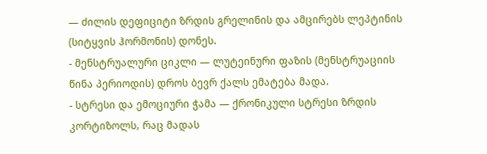— ძილის დეფიციტი ზრდის გრელინის და ამცირებს ლეპტინის (სიტყვის ჰორმონის) დონეს.
- მენსტრუალური ციკლი — ლუტეინური ფაზის (მენსტრუაციის წინა პერიოდის) დროს ბევრ ქალს ემატება მადა.
- სტრესი და ემოციური ჭამა — ქრონიკული სტრესი ზრდის კორტიზოლს, რაც მადას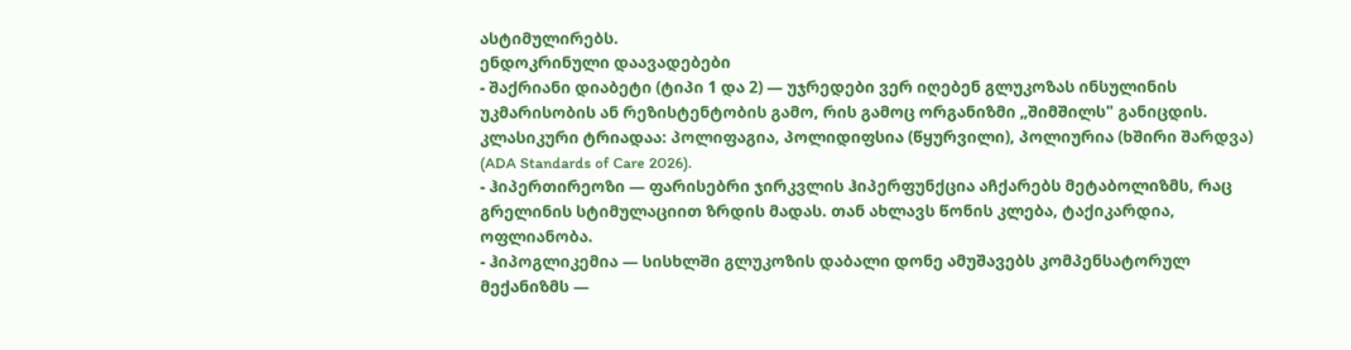ასტიმულირებს.
ენდოკრინული დაავადებები
- შაქრიანი დიაბეტი (ტიპი 1 და 2) — უჯრედები ვერ იღებენ გლუკოზას ინსულინის უკმარისობის ან რეზისტენტობის გამო, რის გამოც ორგანიზმი „შიმშილს" განიცდის. კლასიკური ტრიადაა: პოლიფაგია, პოლიდიფსია (წყურვილი), პოლიურია (ხშირი შარდვა) (ADA Standards of Care 2026).
- ჰიპერთირეოზი — ფარისებრი ჯირკვლის ჰიპერფუნქცია აჩქარებს მეტაბოლიზმს, რაც გრელინის სტიმულაციით ზრდის მადას. თან ახლავს წონის კლება, ტაქიკარდია, ოფლიანობა.
- ჰიპოგლიკემია — სისხლში გლუკოზის დაბალი დონე ამუშავებს კომპენსატორულ მექანიზმს —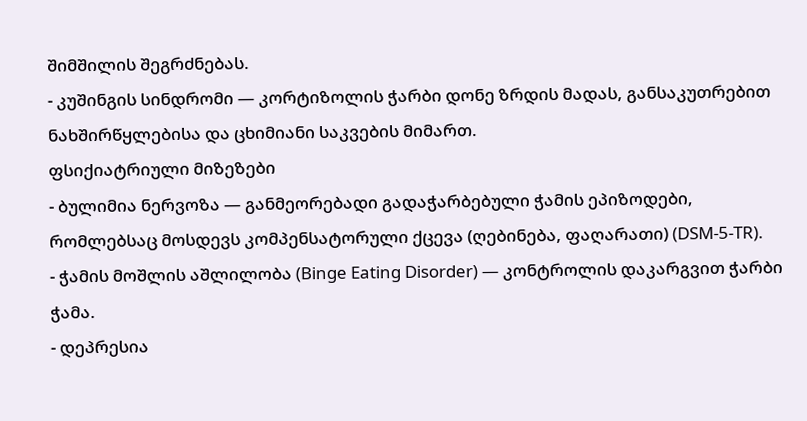შიმშილის შეგრძნებას.
- კუშინგის სინდრომი — კორტიზოლის ჭარბი დონე ზრდის მადას, განსაკუთრებით ნახშირწყლებისა და ცხიმიანი საკვების მიმართ.
ფსიქიატრიული მიზეზები
- ბულიმია ნერვოზა — განმეორებადი გადაჭარბებული ჭამის ეპიზოდები, რომლებსაც მოსდევს კომპენსატორული ქცევა (ღებინება, ფაღარათი) (DSM-5-TR).
- ჭამის მოშლის აშლილობა (Binge Eating Disorder) — კონტროლის დაკარგვით ჭარბი ჭამა.
- დეპრესია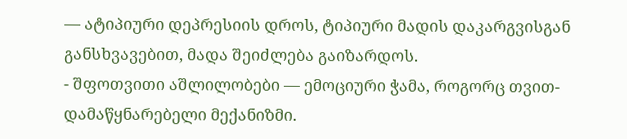— ატიპიური დეპრესიის დროს, ტიპიური მადის დაკარგვისგან განსხვავებით, მადა შეიძლება გაიზარდოს.
- შფოთვითი აშლილობები — ემოციური ჭამა, როგორც თვით-დამაწყნარებელი მექანიზმი.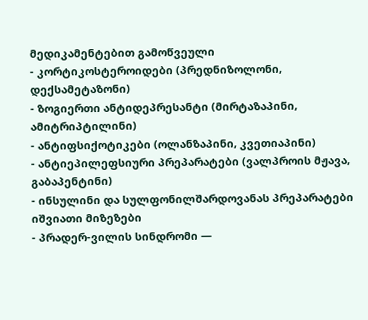მედიკამენტებით გამოწვეული
- კორტიკოსტეროიდები (პრედნიზოლონი, დექსამეტაზონი)
- ზოგიერთი ანტიდეპრესანტი (მირტაზაპინი, ამიტრიპტილინი)
- ანტიფსიქოტიკები (ოლანზაპინი, კვეთიაპინი)
- ანტიეპილეფსიური პრეპარატები (ვალპროის მჟავა, გაბაპენტინი)
- ინსულინი და სულფონილშარდოვანას პრეპარატები
იშვიათი მიზეზები
- პრადერ-ვილის სინდრომი —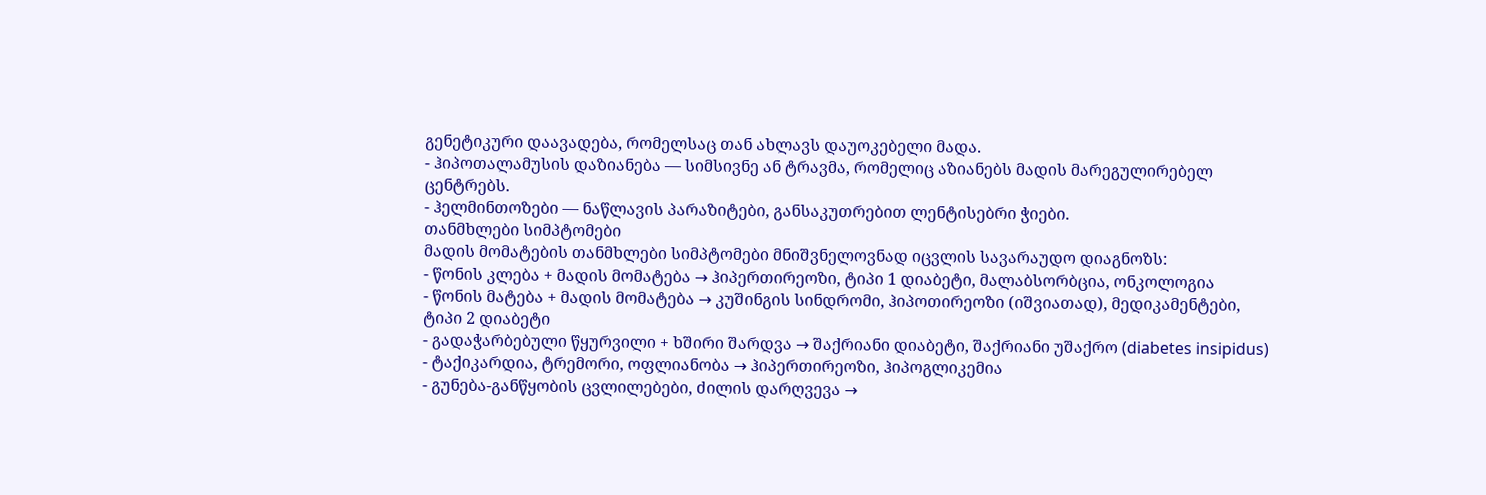გენეტიკური დაავადება, რომელსაც თან ახლავს დაუოკებელი მადა.
- ჰიპოთალამუსის დაზიანება — სიმსივნე ან ტრავმა, რომელიც აზიანებს მადის მარეგულირებელ ცენტრებს.
- ჰელმინთოზები — ნაწლავის პარაზიტები, განსაკუთრებით ლენტისებრი ჭიები.
თანმხლები სიმპტომები
მადის მომატების თანმხლები სიმპტომები მნიშვნელოვნად იცვლის სავარაუდო დიაგნოზს:
- წონის კლება + მადის მომატება → ჰიპერთირეოზი, ტიპი 1 დიაბეტი, მალაბსორბცია, ონკოლოგია
- წონის მატება + მადის მომატება → კუშინგის სინდრომი, ჰიპოთირეოზი (იშვიათად), მედიკამენტები, ტიპი 2 დიაბეტი
- გადაჭარბებული წყურვილი + ხშირი შარდვა → შაქრიანი დიაბეტი, შაქრიანი უშაქრო (diabetes insipidus)
- ტაქიკარდია, ტრემორი, ოფლიანობა → ჰიპერთირეოზი, ჰიპოგლიკემია
- გუნება-განწყობის ცვლილებები, ძილის დარღვევა →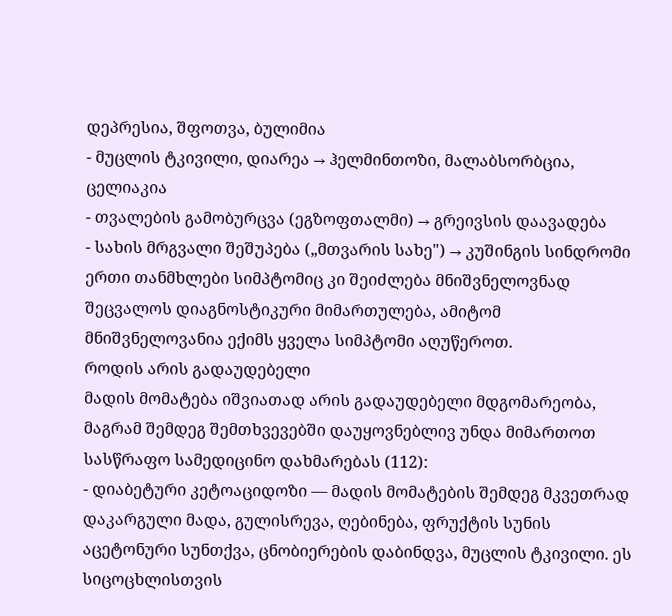დეპრესია, შფოთვა, ბულიმია
- მუცლის ტკივილი, დიარეა → ჰელმინთოზი, მალაბსორბცია, ცელიაკია
- თვალების გამობურცვა (ეგზოფთალმი) → გრეივსის დაავადება
- სახის მრგვალი შეშუპება („მთვარის სახე") → კუშინგის სინდრომი
ერთი თანმხლები სიმპტომიც კი შეიძლება მნიშვნელოვნად შეცვალოს დიაგნოსტიკური მიმართულება, ამიტომ მნიშვნელოვანია ექიმს ყველა სიმპტომი აღუწეროთ.
როდის არის გადაუდებელი
მადის მომატება იშვიათად არის გადაუდებელი მდგომარეობა, მაგრამ შემდეგ შემთხვევებში დაუყოვნებლივ უნდა მიმართოთ სასწრაფო სამედიცინო დახმარებას (112):
- დიაბეტური კეტოაციდოზი — მადის მომატების შემდეგ მკვეთრად დაკარგული მადა, გულისრევა, ღებინება, ფრუქტის სუნის აცეტონური სუნთქვა, ცნობიერების დაბინდვა, მუცლის ტკივილი. ეს სიცოცხლისთვის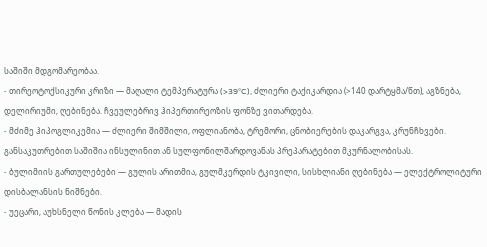საშიში მდგომარეობაა.
- თირეოტოქსიკური კრიზი — მაღალი ტემპერატურა (>39°C), ძლიერი ტაქიკარდია (>140 დარტყმა/წთ), აგზნება, დელირიუმი, ღებინება. ჩვეულებრივ ჰიპერთირეოზის ფონზე ვითარდება.
- მძიმე ჰიპოგლიკემია — ძლიერი შიმშილი, ოფლიანობა, ტრემორი, ცნობიერების დაკარგვა, კრუნჩხვები. განსაკუთრებით საშიშია ინსულინით ან სულფონილშარდოვანას პრეპარატებით მკურნალობისას.
- ბულიმიის გართულებები — გულის არითმია, გულმკერდის ტკივილი, სისხლიანი ღებინება — ელექტროლიტური დისბალანსის ნიშნები.
- უეცარი, აუხსნელი წონის კლება — მადის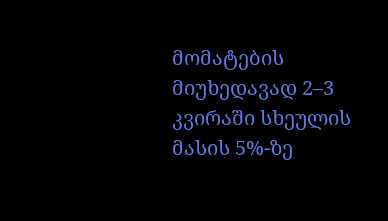მომატების მიუხედავად 2–3 კვირაში სხეულის მასის 5%-ზე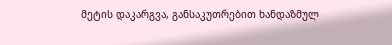მეტის დაკარგვა, განსაკუთრებით ხანდაზმულ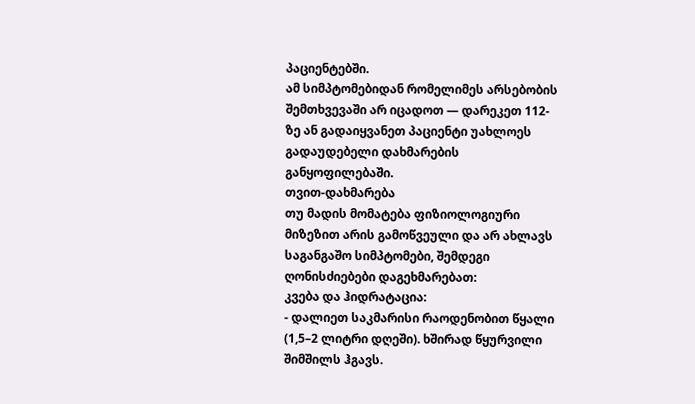პაციენტებში.
ამ სიმპტომებიდან რომელიმეს არსებობის შემთხვევაში არ იცადოთ — დარეკეთ 112-ზე ან გადაიყვანეთ პაციენტი უახლოეს გადაუდებელი დახმარების განყოფილებაში.
თვით-დახმარება
თუ მადის მომატება ფიზიოლოგიური მიზეზით არის გამოწვეული და არ ახლავს საგანგაშო სიმპტომები, შემდეგი ღონისძიებები დაგეხმარებათ:
კვება და ჰიდრატაცია:
- დალიეთ საკმარისი რაოდენობით წყალი (1,5–2 ლიტრი დღეში). ხშირად წყურვილი შიმშილს ჰგავს.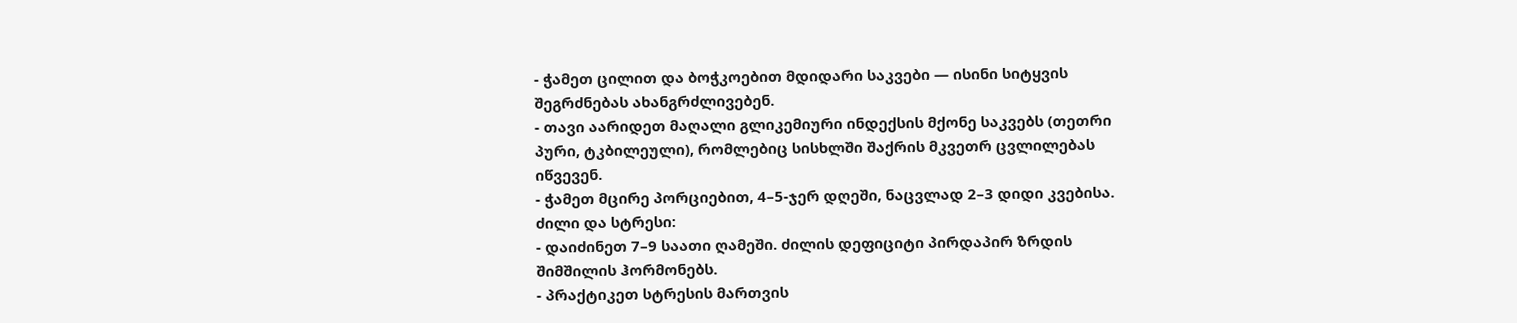- ჭამეთ ცილით და ბოჭკოებით მდიდარი საკვები — ისინი სიტყვის შეგრძნებას ახანგრძლივებენ.
- თავი აარიდეთ მაღალი გლიკემიური ინდექსის მქონე საკვებს (თეთრი პური, ტკბილეული), რომლებიც სისხლში შაქრის მკვეთრ ცვლილებას იწვევენ.
- ჭამეთ მცირე პორციებით, 4–5-ჯერ დღეში, ნაცვლად 2–3 დიდი კვებისა.
ძილი და სტრესი:
- დაიძინეთ 7–9 საათი ღამეში. ძილის დეფიციტი პირდაპირ ზრდის შიმშილის ჰორმონებს.
- პრაქტიკეთ სტრესის მართვის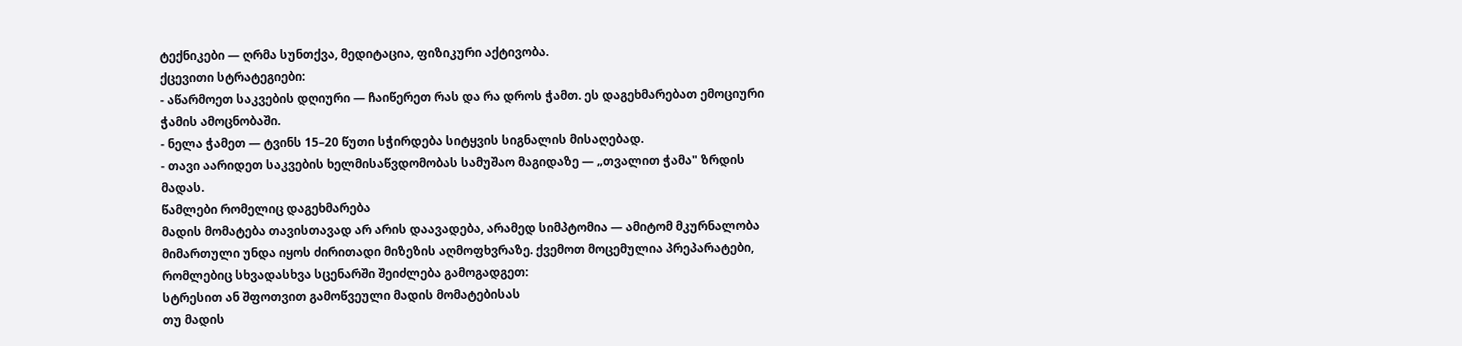ტექნიკები — ღრმა სუნთქვა, მედიტაცია, ფიზიკური აქტივობა.
ქცევითი სტრატეგიები:
- აწარმოეთ საკვების დღიური — ჩაიწერეთ რას და რა დროს ჭამთ. ეს დაგეხმარებათ ემოციური ჭამის ამოცნობაში.
- ნელა ჭამეთ — ტვინს 15–20 წუთი სჭირდება სიტყვის სიგნალის მისაღებად.
- თავი აარიდეთ საკვების ხელმისაწვდომობას სამუშაო მაგიდაზე — „თვალით ჭამა" ზრდის მადას.
წამლები რომელიც დაგეხმარება
მადის მომატება თავისთავად არ არის დაავადება, არამედ სიმპტომია — ამიტომ მკურნალობა მიმართული უნდა იყოს ძირითადი მიზეზის აღმოფხვრაზე. ქვემოთ მოცემულია პრეპარატები, რომლებიც სხვადასხვა სცენარში შეიძლება გამოგადგეთ:
სტრესით ან შფოთვით გამოწვეული მადის მომატებისას
თუ მადის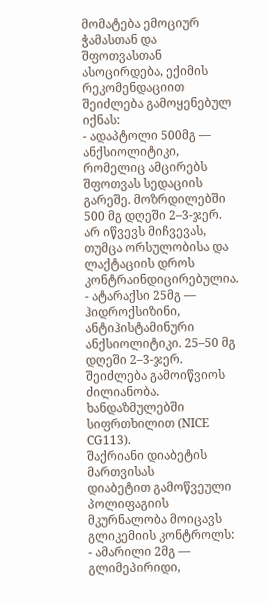მომატება ემოციურ ჭამასთან და შფოთვასთან ასოცირდება, ექიმის რეკომენდაციით შეიძლება გამოყენებულ იქნას:
- ადაპტოლი 500მგ — ანქსიოლიტიკი, რომელიც ამცირებს შფოთვას სედაციის გარეშე. მოზრდილებში 500 მგ დღეში 2–3-ჯერ. არ იწვევს მიჩვევას, თუმცა ორსულობისა და ლაქტაციის დროს კონტრაინდიცირებულია.
- ატარაქსი 25მგ — ჰიდროქსიზინი, ანტიჰისტამინური ანქსიოლიტიკი. 25–50 მგ დღეში 2–3-ჯერ. შეიძლება გამოიწვიოს ძილიანობა. ხანდაზმულებში სიფრთხილით (NICE CG113).
შაქრიანი დიაბეტის მართვისას
დიაბეტით გამოწვეული პოლიფაგიის მკურნალობა მოიცავს გლიკემიის კონტროლს:
- ამარილი 2მგ — გლიმეპირიდი,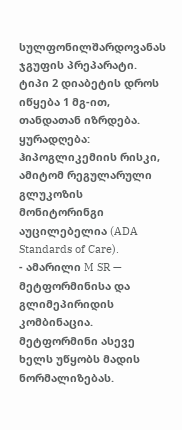სულფონილშარდოვანას ჯგუფის პრეპარატი. ტიპი 2 დიაბეტის დროს იწყება 1 მგ-ით, თანდათან იზრდება. ყურადღება: ჰიპოგლიკემიის რისკი, ამიტომ რეგულარული გლუკოზის მონიტორინგი აუცილებელია (ADA Standards of Care).
- ამარილი M SR — მეტფორმინისა და გლიმეპირიდის კომბინაცია. მეტფორმინი ასევე ხელს უწყობს მადის ნორმალიზებას.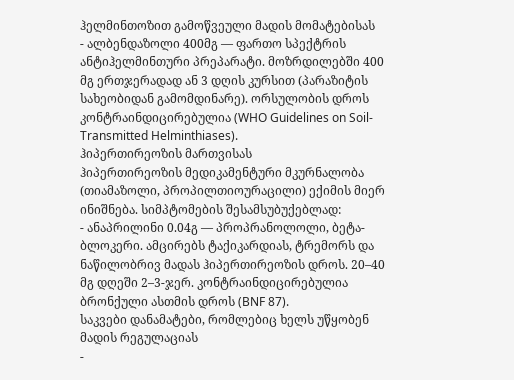ჰელმინთოზით გამოწვეული მადის მომატებისას
- ალბენდაზოლი 400მგ — ფართო სპექტრის ანტიჰელმინთური პრეპარატი. მოზრდილებში 400 მგ ერთჯერადად ან 3 დღის კურსით (პარაზიტის სახეობიდან გამომდინარე). ორსულობის დროს კონტრაინდიცირებულია (WHO Guidelines on Soil-Transmitted Helminthiases).
ჰიპერთირეოზის მართვისას
ჰიპერთირეოზის მედიკამენტური მკურნალობა (თიამაზოლი, პროპილთიოურაცილი) ექიმის მიერ ინიშნება. სიმპტომების შესამსუბუქებლად:
- ანაპრილინი 0.04გ — პროპრანოლოლი, ბეტა-ბლოკერი. ამცირებს ტაქიკარდიას, ტრემორს და ნაწილობრივ მადას ჰიპერთირეოზის დროს. 20–40 მგ დღეში 2–3-ჯერ. კონტრაინდიცირებულია ბრონქული ასთმის დროს (BNF 87).
საკვები დანამატები, რომლებიც ხელს უწყობენ მადის რეგულაციას
-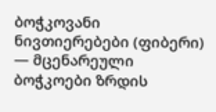ბოჭკოვანი ნივთიერებები (ფიბერი) — მცენარეული ბოჭკოები ზრდის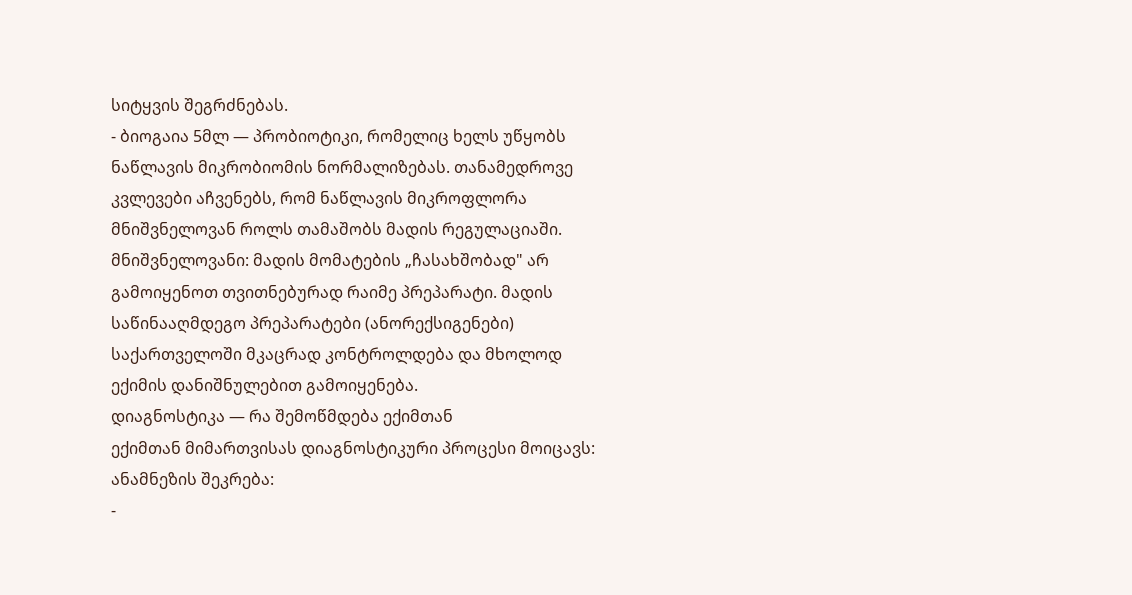სიტყვის შეგრძნებას.
- ბიოგაია 5მლ — პრობიოტიკი, რომელიც ხელს უწყობს ნაწლავის მიკრობიომის ნორმალიზებას. თანამედროვე კვლევები აჩვენებს, რომ ნაწლავის მიკროფლორა მნიშვნელოვან როლს თამაშობს მადის რეგულაციაში.
მნიშვნელოვანი: მადის მომატების „ჩასახშობად" არ გამოიყენოთ თვითნებურად რაიმე პრეპარატი. მადის საწინააღმდეგო პრეპარატები (ანორექსიგენები) საქართველოში მკაცრად კონტროლდება და მხოლოდ ექიმის დანიშნულებით გამოიყენება.
დიაგნოსტიკა — რა შემოწმდება ექიმთან
ექიმთან მიმართვისას დიაგნოსტიკური პროცესი მოიცავს:
ანამნეზის შეკრება:
-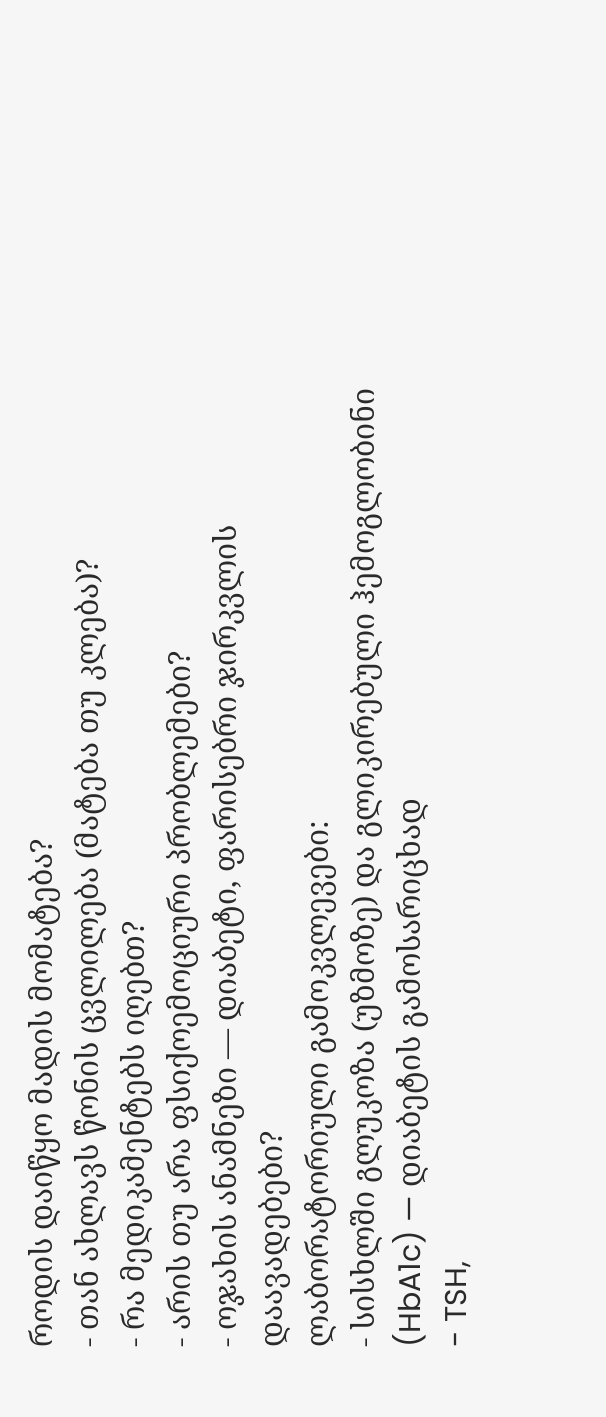როდის დაიწყო მადის მომატება?
- თან ახლავს წონის ცვლილება (მატება თუ კლება)?
- რა მედიკამენტებს იღებთ?
- არის თუ არა ფსიქოემოციური პრობლემები?
- ოჯახის ანამნეზი — დიაბეტი, ფარისებრი ჯირკვლის დაავადებები?
ლაბორატორიული გამოკვლევები:
- სისხლში გლუკოზა (უზმოზე) და გლიკირებული ჰემოგლობინი (HbA1c) — დიაბეტის გამოსარიცხად
- TSH,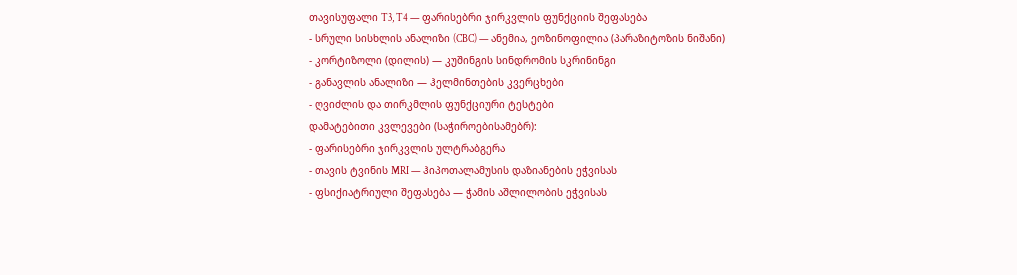თავისუფალი T3, T4 — ფარისებრი ჯირკვლის ფუნქციის შეფასება
- სრული სისხლის ანალიზი (CBC) — ანემია, ეოზინოფილია (პარაზიტოზის ნიშანი)
- კორტიზოლი (დილის) — კუშინგის სინდრომის სკრინინგი
- განავლის ანალიზი — ჰელმინთების კვერცხები
- ღვიძლის და თირკმლის ფუნქციური ტესტები
დამატებითი კვლევები (საჭიროებისამებრ):
- ფარისებრი ჯირკვლის ულტრაბგერა
- თავის ტვინის MRI — ჰიპოთალამუსის დაზიანების ეჭვისას
- ფსიქიატრიული შეფასება — ჭამის აშლილობის ეჭვისას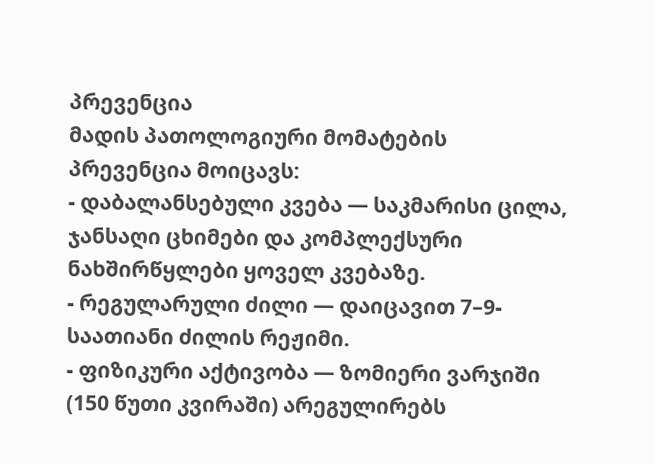პრევენცია
მადის პათოლოგიური მომატების პრევენცია მოიცავს:
- დაბალანსებული კვება — საკმარისი ცილა, ჯანსაღი ცხიმები და კომპლექსური ნახშირწყლები ყოველ კვებაზე.
- რეგულარული ძილი — დაიცავით 7–9-საათიანი ძილის რეჟიმი.
- ფიზიკური აქტივობა — ზომიერი ვარჯიში (150 წუთი კვირაში) არეგულირებს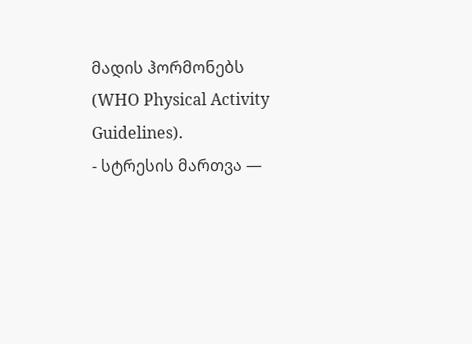მადის ჰორმონებს (WHO Physical Activity Guidelines).
- სტრესის მართვა —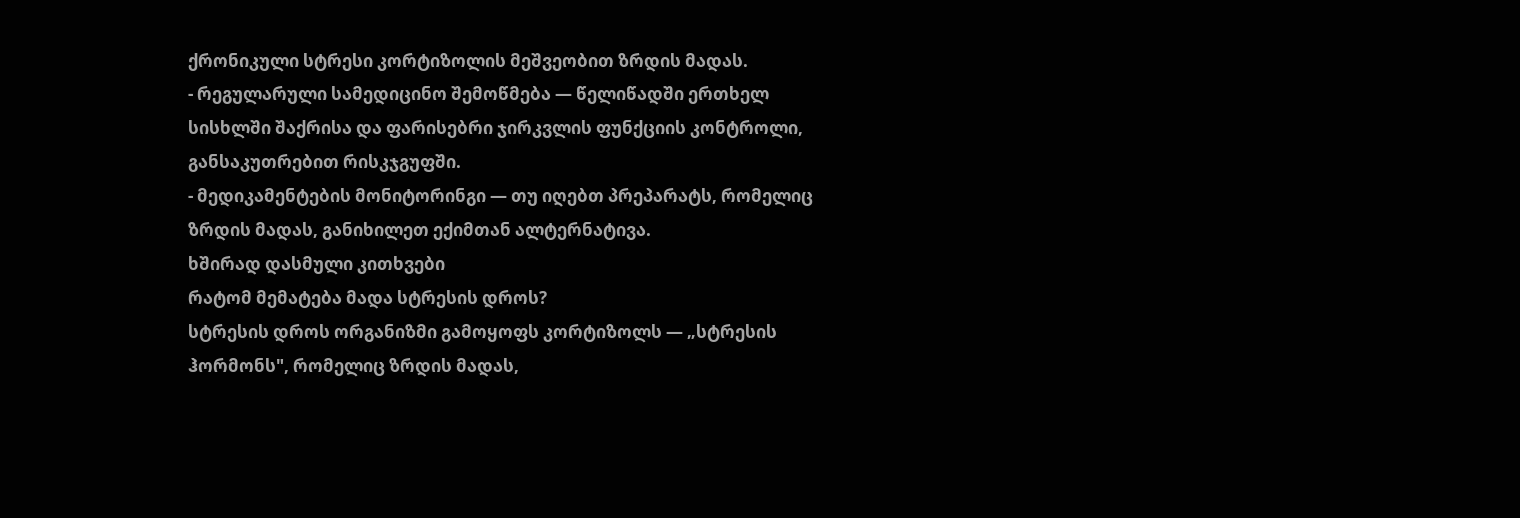ქრონიკული სტრესი კორტიზოლის მეშვეობით ზრდის მადას.
- რეგულარული სამედიცინო შემოწმება — წელიწადში ერთხელ სისხლში შაქრისა და ფარისებრი ჯირკვლის ფუნქციის კონტროლი, განსაკუთრებით რისკჯგუფში.
- მედიკამენტების მონიტორინგი — თუ იღებთ პრეპარატს, რომელიც ზრდის მადას, განიხილეთ ექიმთან ალტერნატივა.
ხშირად დასმული კითხვები
რატომ მემატება მადა სტრესის დროს?
სტრესის დროს ორგანიზმი გამოყოფს კორტიზოლს — „სტრესის ჰორმონს", რომელიც ზრდის მადას,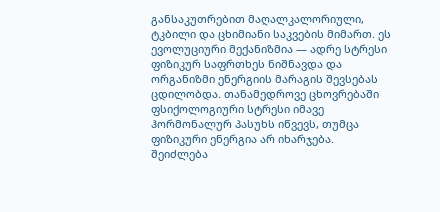განსაკუთრებით მაღალკალორიული, ტკბილი და ცხიმიანი საკვების მიმართ. ეს ევოლუციური მექანიზმია — ადრე სტრესი ფიზიკურ საფრთხეს ნიშნავდა და ორგანიზმი ენერგიის მარაგის შევსებას ცდილობდა. თანამედროვე ცხოვრებაში ფსიქოლოგიური სტრესი იმავე ჰორმონალურ პასუხს იწვევს, თუმცა ფიზიკური ენერგია არ იხარჯება.
შეიძლება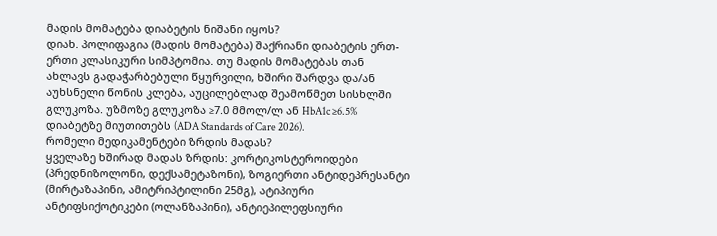მადის მომატება დიაბეტის ნიშანი იყოს?
დიახ. პოლიფაგია (მადის მომატება) შაქრიანი დიაბეტის ერთ-ერთი კლასიკური სიმპტომია. თუ მადის მომატებას თან ახლავს გადაჭარბებული წყურვილი, ხშირი შარდვა და/ან აუხსნელი წონის კლება, აუცილებლად შეამოწმეთ სისხლში გლუკოზა. უზმოზე გლუკოზა ≥7.0 მმოლ/ლ ან HbA1c ≥6.5% დიაბეტზე მიუთითებს (ADA Standards of Care 2026).
რომელი მედიკამენტები ზრდის მადას?
ყველაზე ხშირად მადას ზრდის: კორტიკოსტეროიდები (პრედნიზოლონი, დექსამეტაზონი), ზოგიერთი ანტიდეპრესანტი (მირტაზაპინი, ამიტრიპტილინი 25მგ), ატიპიური ანტიფსიქოტიკები (ოლანზაპინი), ანტიეპილეფსიური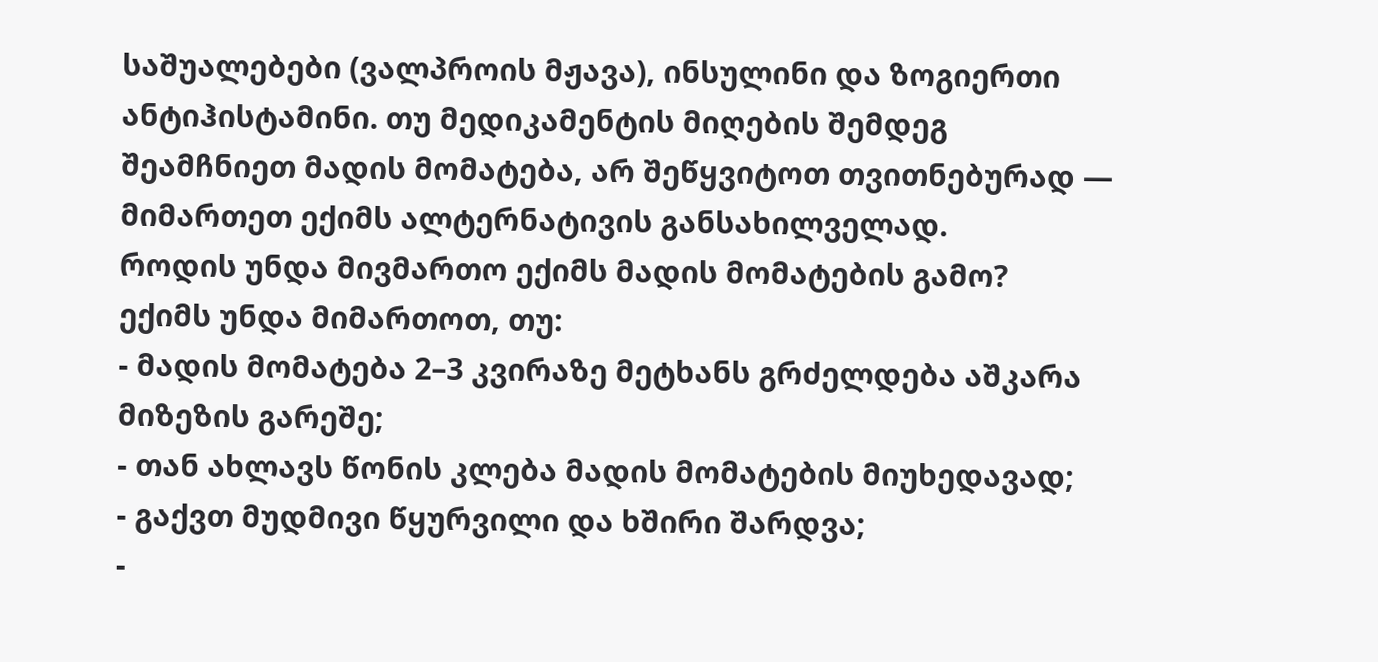საშუალებები (ვალპროის მჟავა), ინსულინი და ზოგიერთი ანტიჰისტამინი. თუ მედიკამენტის მიღების შემდეგ შეამჩნიეთ მადის მომატება, არ შეწყვიტოთ თვითნებურად — მიმართეთ ექიმს ალტერნატივის განსახილველად.
როდის უნდა მივმართო ექიმს მადის მომატების გამო?
ექიმს უნდა მიმართოთ, თუ:
- მადის მომატება 2–3 კვირაზე მეტხანს გრძელდება აშკარა მიზეზის გარეშე;
- თან ახლავს წონის კლება მადის მომატების მიუხედავად;
- გაქვთ მუდმივი წყურვილი და ხშირი შარდვა;
-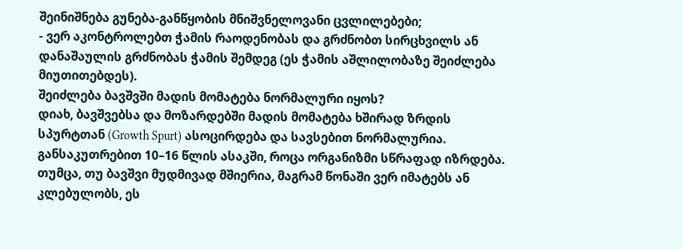შეინიშნება გუნება-განწყობის მნიშვნელოვანი ცვლილებები;
- ვერ აკონტროლებთ ჭამის რაოდენობას და გრძნობთ სირცხვილს ან დანაშაულის გრძნობას ჭამის შემდეგ (ეს ჭამის აშლილობაზე შეიძლება მიუთითებდეს).
შეიძლება ბავშვში მადის მომატება ნორმალური იყოს?
დიახ, ბავშვებსა და მოზარდებში მადის მომატება ხშირად ზრდის სპურტთან (Growth Spurt) ასოცირდება და სავსებით ნორმალურია. განსაკუთრებით 10–16 წლის ასაკში, როცა ორგანიზმი სწრაფად იზრდება. თუმცა, თუ ბავშვი მუდმივად მშიერია, მაგრამ წონაში ვერ იმატებს ან კლებულობს, ეს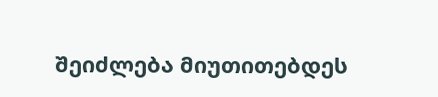შეიძლება მიუთითებდეს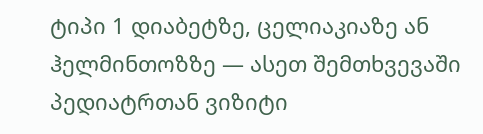ტიპი 1 დიაბეტზე, ცელიაკიაზე ან ჰელმინთოზზე — ასეთ შემთხვევაში პედიატრთან ვიზიტი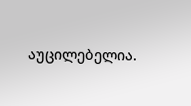აუცილებელია.